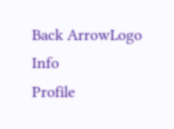Back ArrowLogo
Info
Profile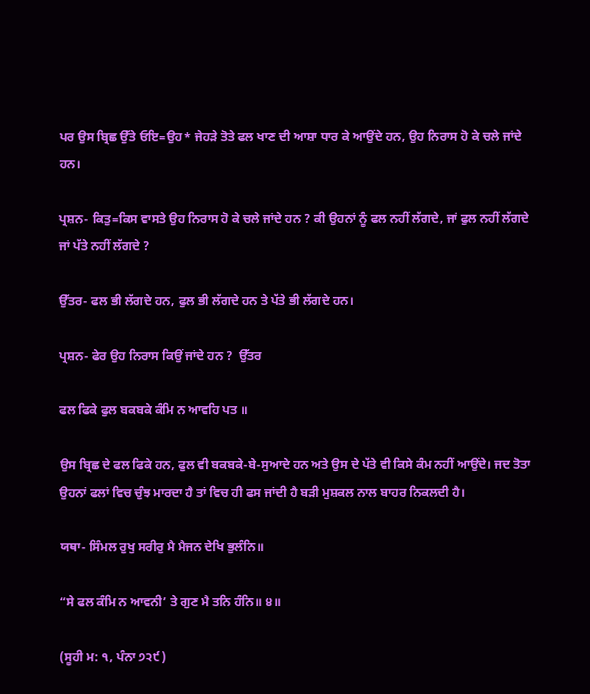ਪਰ ਉਸ ਬ੍ਰਿਛ ਉੱਤੇ ਓਇ=ਉਹ* ਜੇਹੜੇ ਤੋਤੇ ਫਲ ਖਾਣ ਦੀ ਆਸ਼ਾ ਧਾਰ ਕੇ ਆਉਂਦੇ ਹਨ, ਉਹ ਨਿਰਾਸ ਹੋ ਕੇ ਚਲੇ ਜਾਂਦੇ ਹਨ।

ਪ੍ਰਸ਼ਨ- ਕਿਤੁ=ਕਿਸ ਵਾਸਤੇ ਉਹ ਨਿਰਾਸ ਹੋ ਕੇ ਚਲੇ ਜਾਂਦੇ ਹਨ ? ਕੀ ਉਹਨਾਂ ਨੂੰ ਫਲ ਨਹੀਂ ਲੱਗਦੇ, ਜਾਂ ਫੁਲ ਨਹੀਂ ਲੱਗਦੇ ਜਾਂ ਪੱਤੇ ਨਹੀਂ ਲੱਗਦੇ ?

ਉੱਤਰ- ਫਲ ਭੀ ਲੱਗਦੇ ਹਨ, ਫੁਲ ਭੀ ਲੱਗਦੇ ਹਨ ਤੇ ਪੱਤੇ ਭੀ ਲੱਗਦੇ ਹਨ।

ਪ੍ਰਸ਼ਨ- ਫੇਰ ਉਹ ਨਿਰਾਸ ਕਿਉਂ ਜਾਂਦੇ ਹਨ ?  ਉੱਤਰ

ਫਲ ਫਿਕੇ ਫੁਲ ਬਕਬਕੇ ਕੰਮਿ ਨ ਆਵਹਿ ਪਤ ॥

ਉਸ ਬ੍ਰਿਛ ਦੇ ਫਲ ਫਿਕੇ ਹਨ, ਫੁਲ ਵੀ ਬਕਬਕੇ-ਬੇ-ਸੁਆਦੇ ਹਨ ਅਤੇ ਉਸ ਦੇ ਪੱਤੇ ਵੀ ਕਿਸੇ ਕੰਮ ਨਹੀਂ ਆਉਂਦੇ। ਜਦ ਤੋਤਾ ਉਹਨਾਂ ਫਲਾਂ ਵਿਚ ਚੁੰਝ ਮਾਰਦਾ ਹੈ ਤਾਂ ਵਿਚ ਹੀ ਫਸ ਜਾਂਦੀ ਹੈ ਬੜੀ ਮੁਸ਼ਕਲ ਨਾਲ ਬਾਹਰ ਨਿਕਲਦੀ ਹੈ।

ਯਥਾ- ਸਿੰਮਲ ਰੁਖੁ ਸਰੀਰੁ ਮੈ ਮੈਜਨ ਦੇਖਿ ਭੁਲੰਨਿ॥

“ਸੇ ਫਲ ਕੰਮਿ ਨ ਆਵਨੀ’ ਤੇ ਗੁਣ ਮੈ ਤਨਿ ਹੰਨਿ॥ ੪॥

(ਸੂਹੀ ਮ: ੧, ਪੰਨਾ ੭੨੯)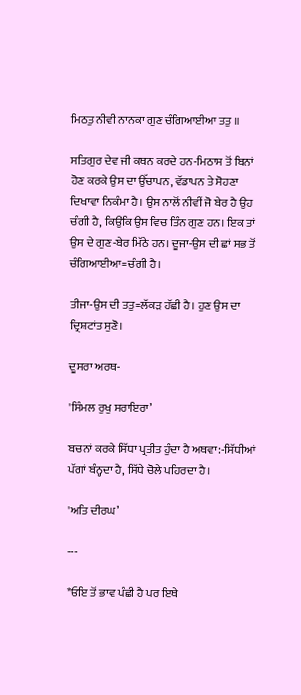ਮਿਠਤੁ ਨੀਵੀ ਨਾਨਕਾ ਗੁਣ ਚੰਗਿਆਈਆ ਤਤੁ ॥

ਸਤਿਗੁਰ ਦੇਵ ਜੀ ਕਥਨ ਕਰਦੇ ਹਨ-ਮਿਠਾਸ ਤੋਂ ਬਿਨਾਂ ਹੋਣ ਕਰਕੇ ਉਸ ਦਾ ਉੱਚਾਪਨ, ਵੱਡਾਪਨ ਤੇ ਸੋਹਣਾ ਦਿਖਾਵਾ ਨਿਕੰਮਾ ਹੈ। ਉਸ ਨਾਲੋਂ ਨੀਵੀਂ ਜੋ ਬੇਰ ਹੈ ਉਹ ਚੰਗੀ ਹੈ, ਕਿਉਂਕਿ ਉਸ ਵਿਚ ਤਿੰਨ ਗੁਣ ਹਨ। ਇਕ ਤਾਂ ਉਸ ਦੇ ਗੁਣ-ਬੇਰ ਮਿੱਠੇ ਹਨ। ਦੂਜਾ-ਉਸ ਦੀ ਛਾਂ ਸਭ ਤੋਂ ਚੰਗਿਆਈਆ=ਚੰਗੀ ਹੈ।

ਤੀਜਾ-ਉਸ ਦੀ ਤਤੁ=ਲੱਕੜ ਹੱਛੀ ਹੈ। ਹੁਣ ਉਸ ਦਾ ਦ੍ਰਿਸ਼ਟਾਂਤ ਸੁਣੋ।

ਦੂਸਰਾ ਅਰਥ-

'ਸਿੰਮਲ ਰੁਖੁ ਸਰਾਇਰਾ’

ਬਚਨਾਂ ਕਰਕੇ ਸਿੱਧਾ ਪ੍ਰਤੀਤ ਹੁੰਦਾ ਹੈ ਅਥਵਾ:-ਸਿੱਧੀਆਂ ਪੱਗਾਂ ਬੰਨ੍ਹਦਾ ਹੈ, ਸਿੱਧੇ ਚੋਲੇ ਪਹਿਰਦਾ ਹੈ।

'ਅਤਿ ਦੀਰਘ’

---

*ਓਇ ਤੋਂ ਭਾਵ ਪੰਛੀ ਹੈ ਪਰ ਇਥੇ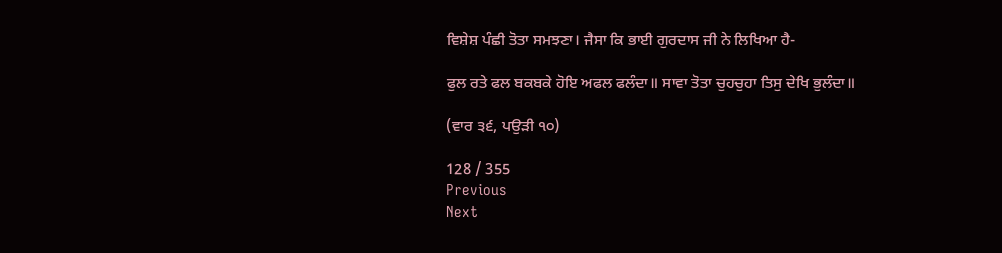ਵਿਸ਼ੇਸ਼ ਪੰਛੀ ਤੋਤਾ ਸਮਝਣਾ। ਜੈਸਾ ਕਿ ਭਾਈ ਗੁਰਦਾਸ ਜੀ ਨੇ ਲਿਖਿਆ ਹੈ-

ਫੁਲ ਰਤੇ ਫਲ ਬਕਬਕੇ ਹੋਇ ਅਫਲ ਫਲੰਦਾ॥ ਸਾਵਾ ਤੋਤਾ ਚੁਹਚੁਹਾ ਤਿਸੁ ਦੇਖਿ ਭੁਲੰਦਾ॥

(ਵਾਰ ੩੬, ਪਉੜੀ ੧੦)

128 / 355
Previous
Next